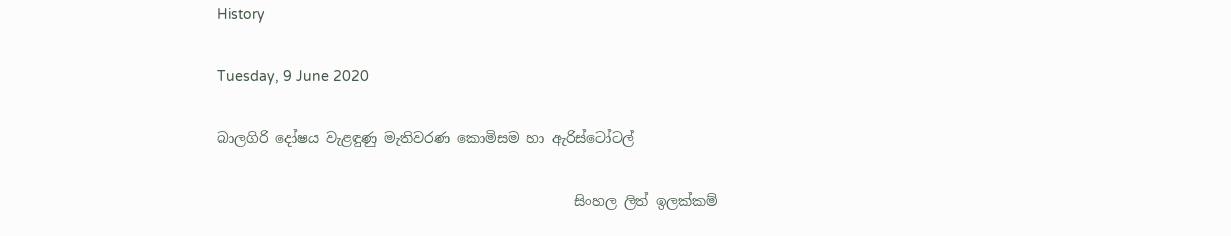History

Tuesday, 9 June 2020

බාලගිරි දෝෂය වැළඳුණු මැතිවරණ කොමිසම හා ඇරිස්ටෝටල්

                                                   සිංහල ලිත් ඉලක්කම්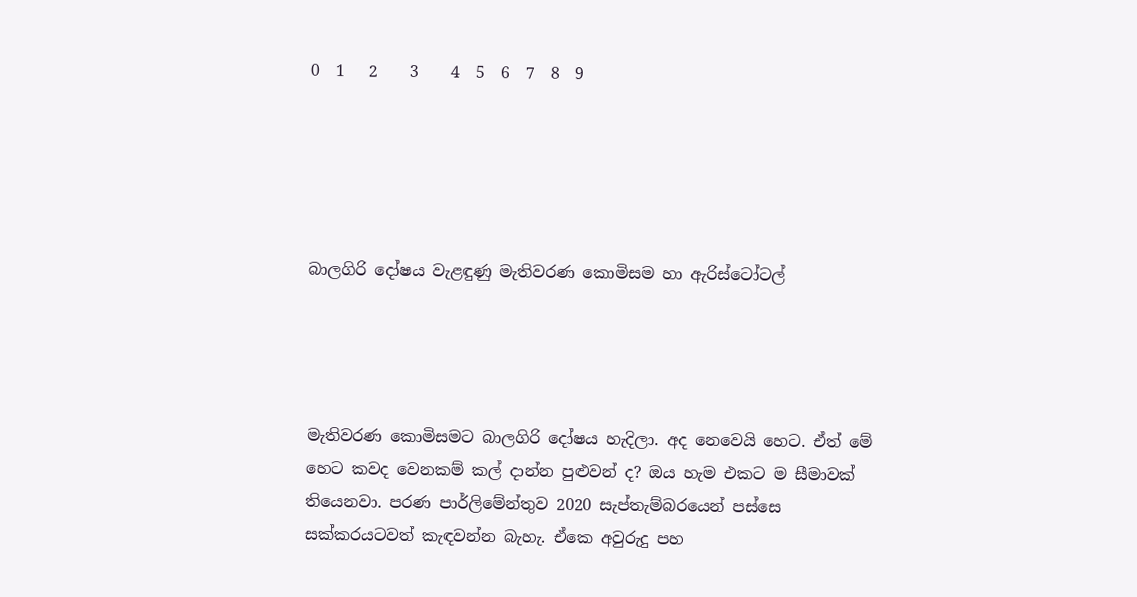0  1   2    3    4  5  6  7  8  9





බාලගිරි දෝෂය වැළඳුණු මැතිවරණ කොමිසම හා ඇරිස්ටෝටල්




මැතිවරණ කොමිසමට බාලගිරි දෝෂය හැදිලා. අද නෙවෙයි හෙට. ඒත් මේ හෙට කවද වෙනකම් කල් දාන්න පුළුවන් ද? ඔය හැම එකට ම සීමාවක් තියෙනවා. පරණ පාර්ලිමේන්තුව 2020 සැප්තැම්බරයෙන් පස්සෙ සක්කරයටවත් කැඳවන්න බැහැ. ඒකෙ අවුරුදු පහ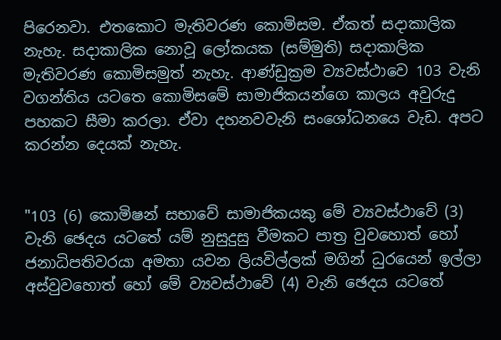පිරෙනවා. එතකොට මැතිවරණ කොමිසම. ඒකත් සදාකාලික නැහැ. සදාකාලික නොවූ ලෝකයක (සම්මුති) සදාකාලික මැතිවරණ කොමිසමුත් නැහැ. ආණ්ඩුක්‍රම ව්‍යවස්ථාවෙ 103 වැනි වගන්තිය යටතෙ කොමිසමේ සාමාජිකයන්ගෙ කාලය අවුරුදු පහකට සීමා කරලා. ඒවා දහනවවැනි සංශෝධනයෙ වැඩ. අපට කරන්න දෙයක් නැහැ.


"103 (6) කොමිෂන් සභාවේ සාමාජිකයකු මේ ව්‍යවස්ථාවේ (3) වැනි ඡෙදය යටතේ යම් නුසුදුසු වීමකට පාත්‍ර වුවහොත් හෝ ජනාධිපතිවරයා අමතා යවන ලියවිල්ලක් මගින් ධුරයෙන් ඉල්ලා අස්වුවහොත් හෝ මේ ව්‍යවස්ථාවේ (4) වැනි ඡෙදය යටතේ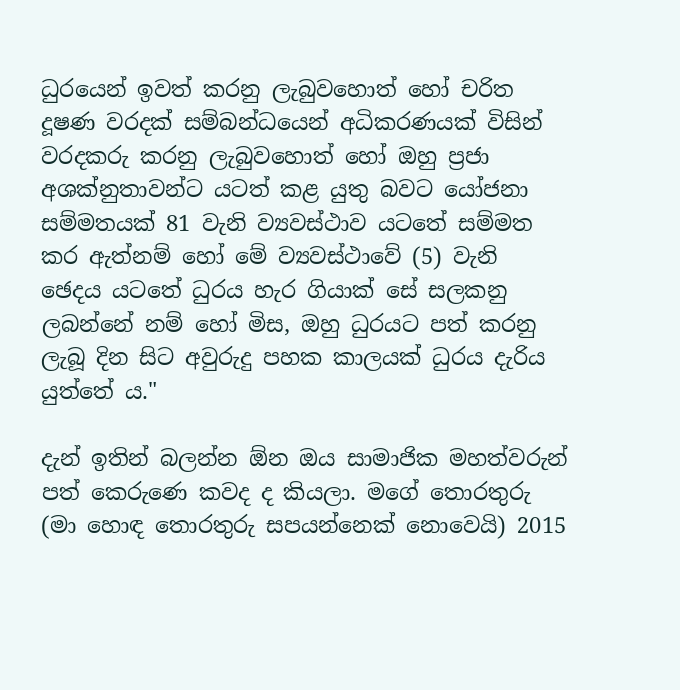ධුරයෙන් ඉවත් කරනු ලැබුවහොත් හෝ චරිත දූෂණ වරදක් සම්බන්ධයෙන් අධිකරණයක් විසින් වරදකරු කරනු ලැබුවහොත් හෝ ඔහු ප්‍රජා අශක්නුතාවන්ට යටත් කළ යුතු බවට යෝජනා සම්මතයක් 81 වැනි ව්‍යවස්ථාව යටතේ සම්මත කර ඇත්නම් හෝ මේ ව්‍යවස්ථාවේ (5) වැනි ඡෙදය යටතේ ධුරය හැර ගියාක් සේ සලකනු ලබන්නේ නම් හෝ මිස, ඔහු ධුරයට පත් කරනු ලැබූ දින සිට අවුරුදු පහක කාලයක් ධුරය දැරිය යුත්තේ ය."

දැන් ඉතින් බලන්න ඕන ඔය සාමාජික මහත්වරුන් පත් කෙරුණෙ කවද ද කියලා. මගේ තොරතුරු (මා හොඳ තොරතුරු සපයන්නෙක් නොවෙයි) 2015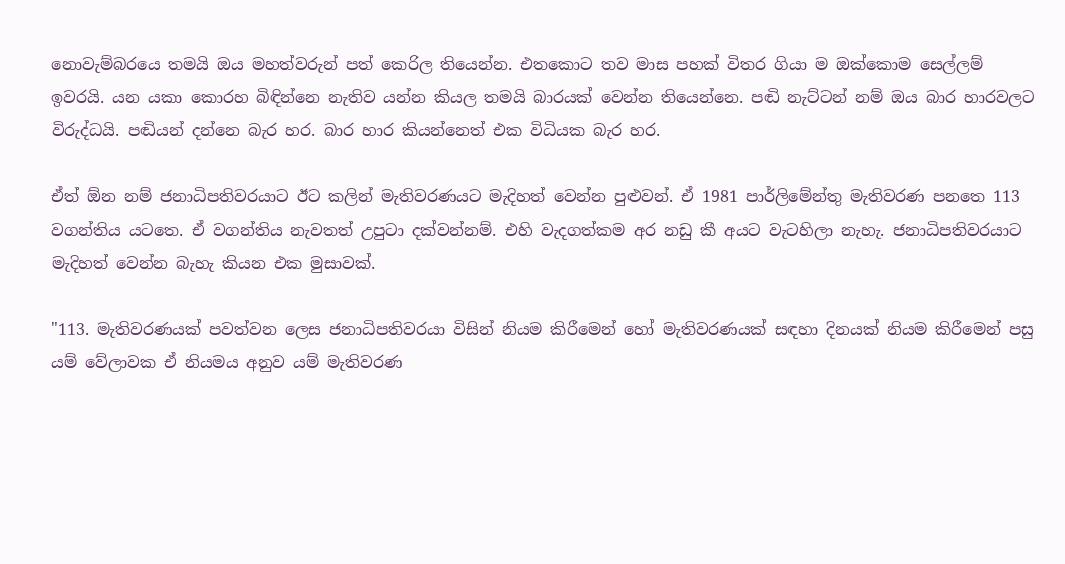නොවැම්බරයෙ තමයි ඔය මහත්වරුන් පත් කෙරිල තියෙන්න. එතකොට තව මාස පහක් විතර ගියා ම ඔක්කොම සෙල්ලම් ඉවරයි. යන යකා කොරහ බිඳින්නෙ නැතිව යන්න කියල තමයි බාරයක් වෙන්න තියෙන්නෙ. පඬි නැට්ටන් නම් ඔය බාර හාරවලට විරුද්ධයි. පඬියන් දන්නෙ බැර හර. බාර හාර කියන්නෙත් එක විධියක බැර හර.

ඒත් ඕන නම් ජනාධිපතිවරයාට ඊට කලින් මැතිවරණයට මැදිහත් වෙන්න පුළුවන්. ඒ 1981 පාර්ලිමේන්තු මැතිවරණ පනතෙ 113 වගන්තිය යටතෙ. ඒ වගන්තිය නැවතත් උපුටා දක්වන්නම්. එහි වැදගත්කම අර නඩු කී අයට වැටහිලා නැහැ. ජනාධිපතිවරයාට මැදිහත් වෙන්න බැහැ කියන එක මුසාවක්.

"113. මැතිවරණයක් පවත්වන ලෙස ජනාධිපතිවරයා විසින් නියම කිරීමෙන් හෝ මැතිවරණයක් සඳහා දිනයක් නියම කිරීමෙන් පසු යම් වේලාවක ඒ නියමය අනුව යම් මැතිවරණ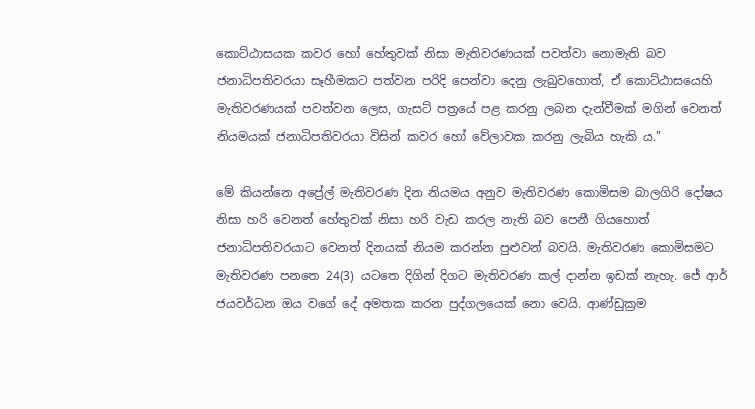කොට්ඨාසයක කවර හෝ හේතුවක් නිසා මැතිවරණයක් පවත්වා නොමැති බව ජනාධිපතිවරයා සෑහීමකට පත්වන පරිදි පෙන්වා දෙනු ලැබුවහොත්, ඒ කොට්ඨාසයෙහි මැතිවරණයක් පවත්වන ලෙස, ගැසට් පත්‍රයේ පළ කරනු ලබන දැන්වීමක් මගින් වෙනත් නියමයක් ජනාධිපතිවරයා විසින් කවර හෝ වේලාවක කරනු ලැබිය හැකි ය."

මේ කියන්නෙ අප්‍රේල් මැතිවරණ දින නියමය අනුව මැතිවරණ කොමිසම බාලගිරි දෝෂය නිසා හරි වෙනත් හේතුවක් නිසා හරි වැඩ කරල නැති බව පෙනී ගියහොත් ජනාධිපතිවරයාට වෙනත් දිනයක් නියම කරන්න පුළුවන් බවයි. මැතිවරණ කොමිසමට මැතිවරණ පනතෙ 24(3) යටතෙ දිගින් දිගට මැතිවරණ කල් දාන්න ඉඩක් නැහැ. ජේ ආර් ජයවර්ධන ඔය වගේ දේ අමතක කරන පුද්ගලයෙක් නො වෙයි. ආණ්ඩුක්‍රම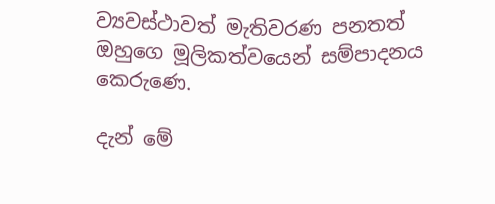ව්‍යවස්ථාවත් මැතිවරණ පනතත් ඔහුගෙ මූලිකත්වයෙන් සම්පාදනය කෙරුණෙ.

දැන් මේ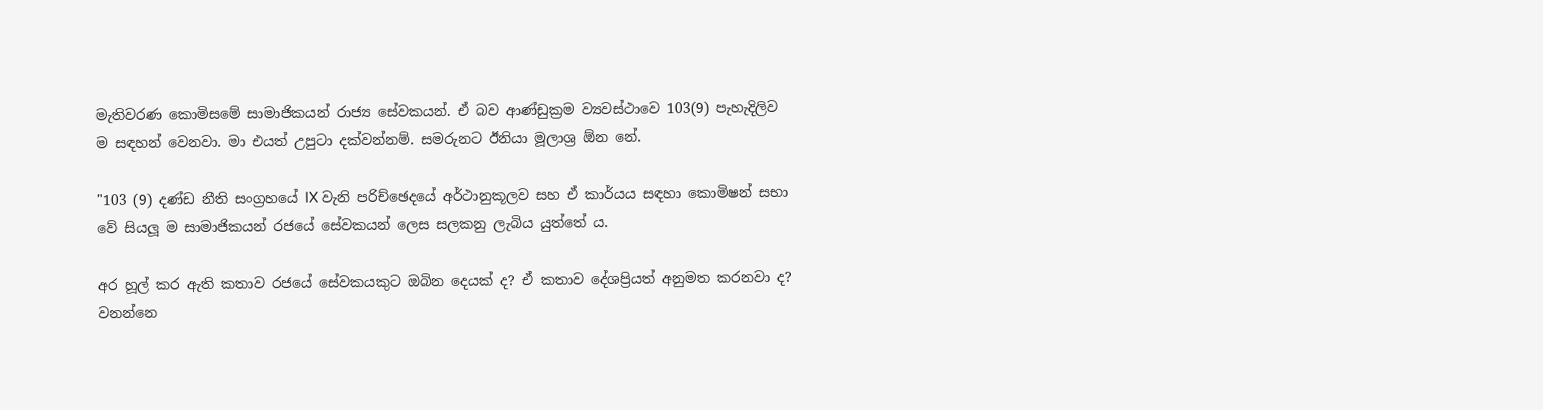මැතිවරණ කොමිසමේ සාමාජිකයන් රාජ්‍ය සේවකයන්. ඒ බව ආණ්ඩුක්‍රම ව්‍යවස්ථාවෙ 103(9) පැහැදිලිව ම සඳහන් වෙනවා. මා එයත් උපුටා දක්වන්නම්. සමරුනට ඊනියා මූලාශ්‍ර ඕන නේ.

"103 (9) දණ්ඩ නීති සංග්‍රහයේ IX වැනි පරිච්ඡෙදයේ අර්ථානුකූලව සහ ඒ කාර්යය සඳහා කොමිෂන් සභා වේ සියලූ ම සාමාජිකයන් රජයේ සේවකයන් ලෙස සලකනු ලැබිය යුත්තේ ය.

අර හූල් කර ඇති කතාව රජයේ සේවකයකුට ඔබින දෙයක් ද? ඒ කතාව දේශප්‍රියත් අනුමත කරනවා ද? වනන්නෙ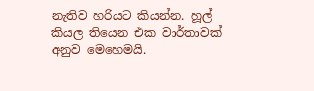නැතිව හරියට කියන්න. හූල් කියල තියෙන එක වාර්තාවක් අනුව මෙහෙමයි.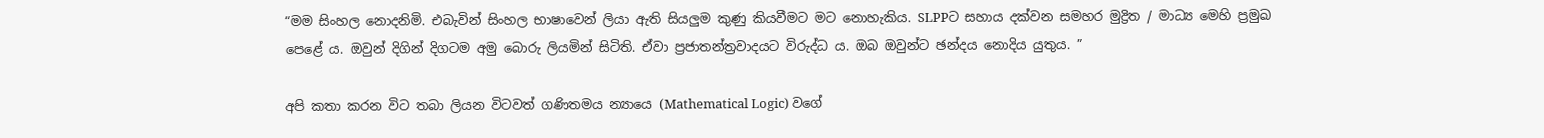“මම සිංහල නොදනිමි. එබැවින් සිංහල භාෂාවෙන් ලියා ඇති සියලුම කුණු කියවීමට මට නොහැකිය. SLPPට සහාය දක්වන සමහර මුද්‍රිත / මාධ්‍ය මෙහි ප්‍රමුඛ පෙළේ ය. ඔවුන් දිගින් දිගටම අමු බොරු ලියමින් සිටිති. ඒවා ප්‍රජාතන්ත්‍රවාදයට විරුද්ධ ය. ඔබ ඔවුන්ට ඡන්දය නොදිය යුතුය. ”

අපි කතා කරන විට තබා ලියන විටවත් ගණිතමය න්‍යායෙ (Mathematical Logic) වගේ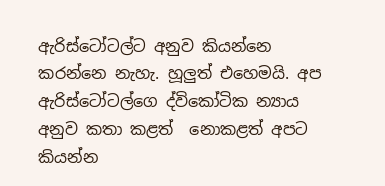ඇරිස්ටෝටල්ට අනුව කියන්නෙ කරන්නෙ නැහැ. හූලුත් එහෙමයි. අප ඇරිස්ටෝටල්ගෙ ද්විකෝටික න්‍යාය අනුව කතා කළත්  නොකළත් අපට කියන්න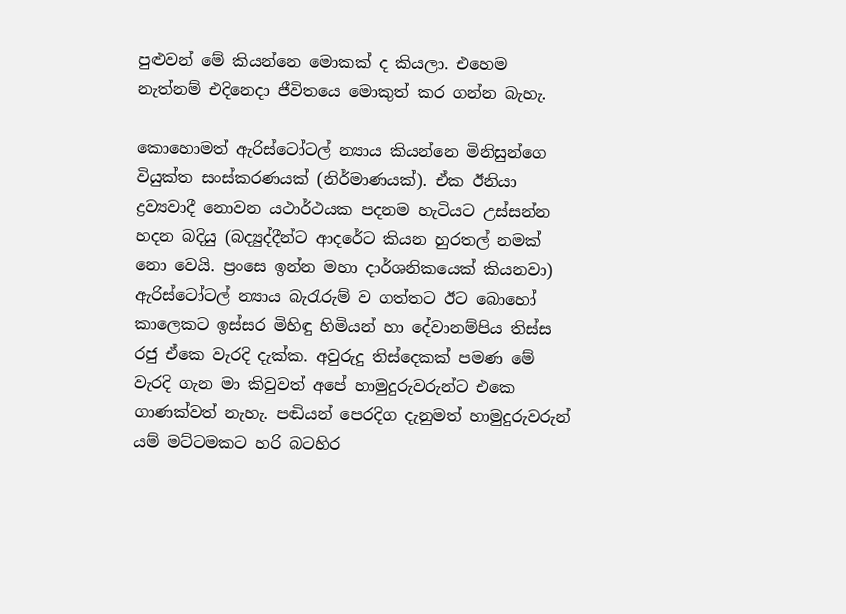පුළුවන් මේ කියන්නෙ මොකක් ද කියලා. එහෙම නැත්නම් එදිනෙදා ජීවිතයෙ මොකුත් කර ගන්න බැහැ.

කොහොමත් ඇරිස්ටෝටල් න්‍යාය කියන්නෙ මිනිසුන්ගෙ වියුක්ත සංස්කරණයක් (නිර්මාණයක්). ඒක ඊනියා ද්‍රව්‍යවාදී නොවන යථාර්ථයක පදනම හැටියට උස්සන්න හදන බදියු (බද්‍යුද්දීන්ට ආදරේට කියන හුරතල් නමක් නො වෙයි. ප්‍රංසෙ ඉන්න මහා දාර්ශනිකයෙක් කියනවා) ඇරිස්ටෝටල් න්‍යාය බැරැරුම් ව ගත්තට ඊට බොහෝ කාලෙකට ඉස්සර මිහිඳු හිමියන් හා දේවානම්පිය තිස්ස රජු ඒකෙ වැරදි දැක්ක. අවුරුදු තිස්දෙකක් පමණ මේ වැරදි ගැන මා කිවුවත් අපේ හාමුදුරුවරුන්ට එකෙ ගාණක්වත් නැහැ. පඬියන් පෙරදිග දැනුමත් හාමුදුරුවරුන් යම් මට්ටමකට හරි බටහිර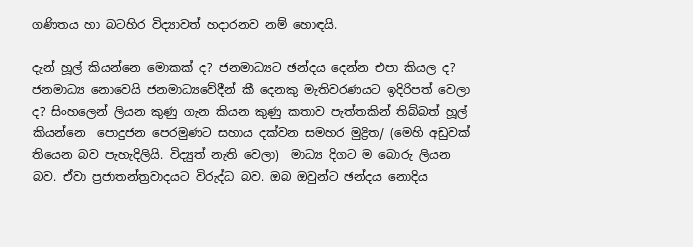ගණිතය හා බටහිර විද්‍යාවත් හදාරනව නම් හොඳයි.

දැන් හූල් කියන්නෙ මොකක් ද? ජනමාධ්‍යට ඡන්දය දෙන්න එපා කියල ද? ජනමාධ්‍ය නොවෙයි ජනමාධ්‍යවේදීන් කී දෙනකු මැතිවරණයට ඉදිරිපත් වෙලා ද? සිංහලෙන් ලියන කුණු ගැන කියන කුණු කතාව පැත්තකින් තිබ්බත් හූල් කියන්නෙ  පොදුජන පෙරමුණට සහාය දක්වන සමහර මුද්‍රිත/ (මෙහි අඩුවක් තියෙන බව පැහැදිලියි. විද්‍යුත් නැති වෙලා)  මාධ්‍ය දිගට ම බොරු ලියන බව. ඒවා ප්‍රජාතන්ත්‍රවාදයට විරුද්ධ බව. ඔබ ඔවුන්ට ඡන්දය නොදිය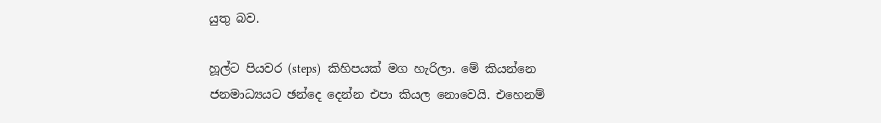යුතු බව.

හූල්ට පියවර (steps)  කිහිපයක් මග හැරිලා. මේ කියන්නෙ ජනමාධ්‍යයට ඡන්දෙ දෙන්න එපා කියල නොවෙයි. එහෙනම්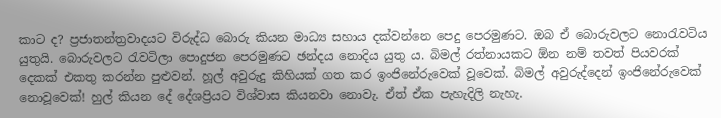කාට ද? ප්‍රජාතන්ත්‍රවාදයට විරුද්ධ බොරු කියන මාධ්‍ය සහාය දක්වන්නෙ පෙදු පෙරමුණට. ඔබ ඒ බොරුවලට නොරැවටිය යුතුයි. බොරුවලට රැවටිලා පොදුජන පෙරමුණට ඡන්දය නොදිය යුතු ය. බිමල් රත්නායකට ඕන නම් තවත් පියවරක් දෙකක් එකතු කරන්න පුළුවන්. හූල් අවුරුදු කිහියක් ගත කර ඉංජිනේරුවෙක් වූවෙක්. බිමල් අවුරුද්දෙන් ඉංජිනේරුවෙක් නොවූවෙක්! හුල් කියන දේ දේශප්‍රියට විශ්වාස කියනවා නොවැ. ඒත් ඒක පැහැදිලි නැහැ.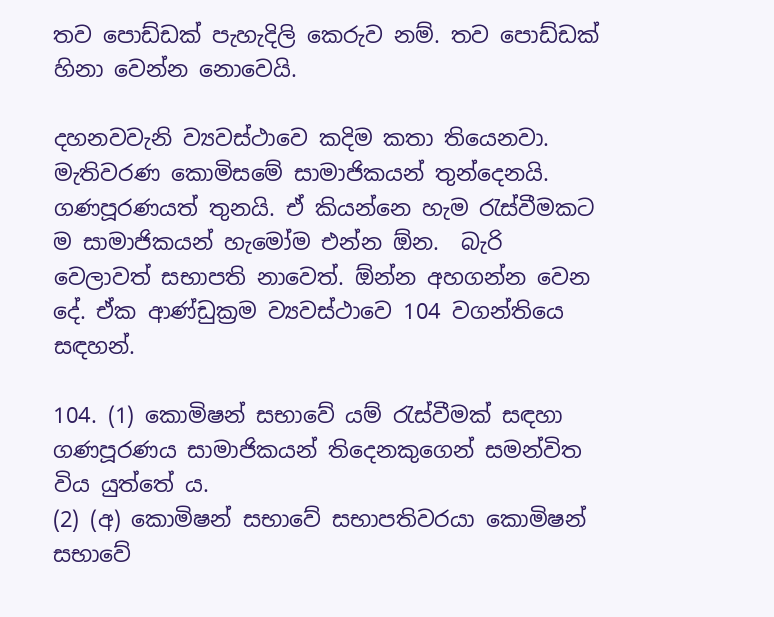තව පොඩ්ඩක් පැහැදිලි කෙරුව නම්. තව පොඩ්ඩක්  හිනා වෙන්න නොවෙයි.

දහනවවැනි ව්‍යවස්ථාවෙ කදිම කතා තියෙනවා. මැතිවරණ කොමිසමේ සාමාජිකයන් තුන්දෙනයි. ගණපූරණයත් තුනයි. ඒ කියන්නෙ හැම රැස්වීමකට ම සාමාජිකයන් හැමෝම එන්න ඕන.  බැරි වෙලාවත් සභාපති නාවෙත්. ඕන්න අහගන්න වෙන දේ. ඒක ආණ්ඩුක්‍රම ව්‍යවස්ථාවෙ 104 වගන්තියෙ සඳහන්.

104. (1) කොමිෂන් සභාවේ යම් රැස්වීමක් සඳහා ගණපූරණය සාමාජිකයන් තිදෙනකුගෙන් සමන්විත විය යුත්තේ ය.
(2) (අ) කොමිෂන් සභාවේ සභාපතිවරයා කොමිෂන් සභාවේ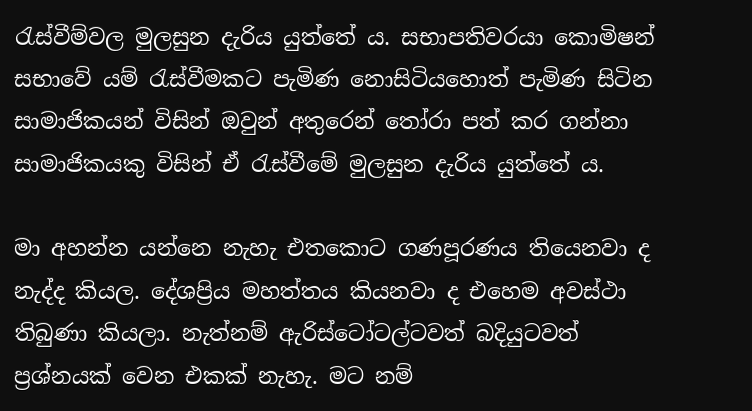රැස්වීම්වල මුලසුන දැරිය යුත්තේ ය. සභාපතිවරයා කොමිෂන් සභාවේ යම් රැස්වීමකට පැමිණ නොසිටියහොත් පැමිණ සිටින සාමාජිකයන් විසින් ඔවුන් අතුරෙන් තෝරා පත් කර ගන්නා සාමාජිකයකු විසින් ඒ රැස්වීමේ මුලසුන දැරිය යුත්තේ ය.

මා අහන්න යන්නෙ නැහැ එතකොට ගණපූරණය තියෙනවා ද නැද්ද කියල. දේශප්‍රිය මහත්තය කියනවා ද එහෙම අවස්ථා තිබුණා කියලා. නැත්නම් ඇරිස්ටෝටල්ටවත් බදියුටවත් ප්‍රශ්නයක් වෙන එකක් නැහැ. මට නම්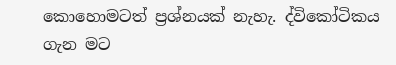කොහොමටත් ප්‍රශ්නයක් නැහැ. ද්විකෝටිකය ගැන මට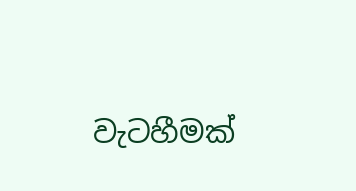වැටහීමක්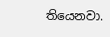තියෙනවා.